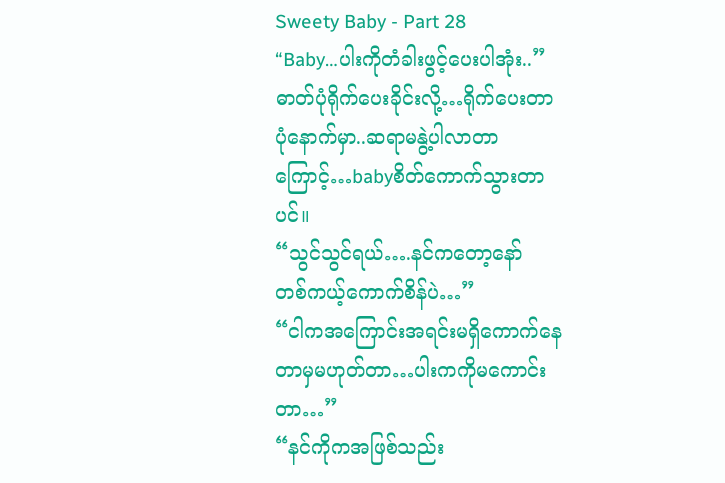Sweety Baby - Part 28
“Baby…ပါးကိုတံခါးဖွင့်ပေးပါအုံး..”
ဓာတ်ပုံရိုက်ပေးခိုင်းလို့…ရိုက်ပေးတာ
ပုံနောက်မှာ..ဆရာမနွဲ့ပါလာတာကြောင့်…babyစိတ်ကောက်သွားတာပင်။
“သွင်သွင်ရယ်….နင်ကတော့နော်
တစ်ကယ့်ကောက်စိန်ပဲ…”
“ငါကအကြောင်းအရင်းမရှိကောက်နေတာမှမဟုတ်တာ…ပါးကကိုမကောင်းတာ…”
“နင်ကိုကအဖြစ်သည်း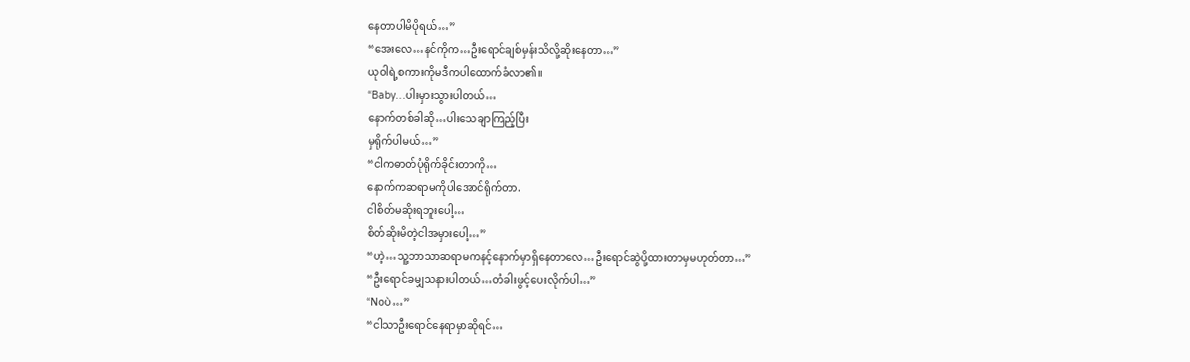နေတာပါမိပိုရယ်…”
“အေးလေ…နင်ကိုက…ဦးရောင်ချစ်မှန်းသိလို့ဆိုးနေတာ…”
ယုဝါရဲ့စကားကိုမဒီကပါထောက်ခံလာ၏။
“Baby…ပါးမှားသွားပါတယ်…
နောက်တစ်ခါဆို…ပါးသေချာကြည့်ပြီး
မှရိုက်ပါမယ်…”
“ငါကဓာတ်ပုံရိုက်ခိုင်းတာကို…
နောက်ကဆရာမကိုပါအောင်ရိုက်တာ.
ငါစိတ်မဆိုးရဘူးပေါ့…
စိတ်ဆိုးမိတဲ့ငါအမှားပေါ့…”
“ဟဲ့…သူ့ဘာသာဆရာမကနင့်နောက်မှာရှိနေတာလေ…ဦးရောင်ဆွဲပို့ထားတာမှမဟုတ်တာ…”
“ဦးရောင်ခမျှသနားပါတယ်…တံခါးဖွင့်ပေးလိုက်ပါ…”
“Noပဲ…”
“ငါသာဦးရောင်နေရာမှာဆိုရင်…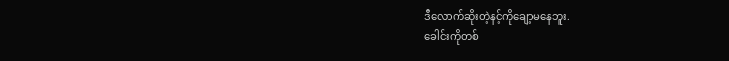ဒီလောက်ဆိုးတဲ့နင့်ကိုချော့မနေဘူး.
ခေါင်းကိုတစ်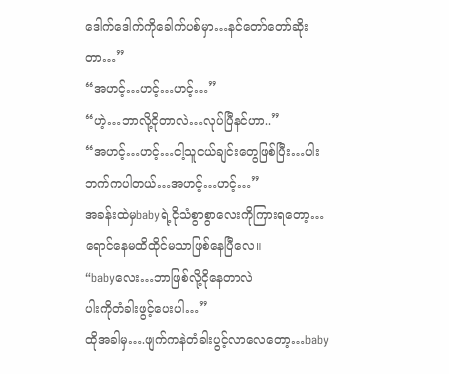ဒေါက်ဒေါက်ကိုခေါက်ပစ်မှာ…နင်တော်တော်ဆိုးတာ…”
“အဟင့်…ဟင့်…ဟင့်…”
“ဟဲ့…ဘာလို့ငိုတာလဲ…လုပ်ပြီနင်ဟာ..”
“အဟင့်…ဟင့်…ငါ့သူငယ်ချင်းတွေဖြစ်ပြီး…ပါးဘက်ကပါတယ်…အဟင့်…ဟင့်…”
အခန်းထဲမှbabyရဲ့ငိုသံစွာစွာလေးကိုကြားရတော့…ရောင်နေမထိထိုင်မသာဖြစ်နေပြီလေ။
“babyလေး…ဘာဖြစ်လို့ငိုနေတာလဲ
ပါးကိုတံခါးဖွင့်ပေးပါ…”
ထိုအခါမှ….ဖျက်ကနဲတံခါးပွင့်လာလေတော့…baby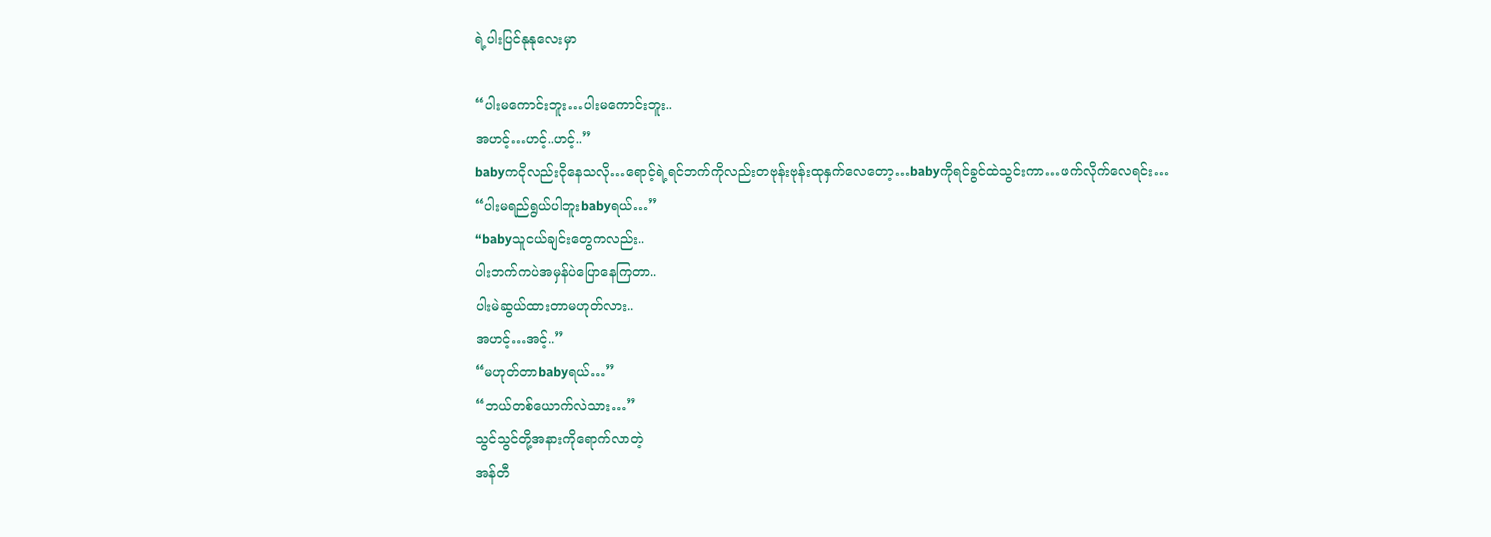ရဲ့ပါးပြင်နုနုလေးမှာ

“ပါးမကောင်းဘူး…ပါးမကောင်းဘူး..
အဟင့်…ဟင့်..ဟင့်..”
babyကငိုလည်းငိုနေသလို…ရောင့်ရဲ့ရင်ဘက်ကိုလည်းတဗုန်းဗုန်းထုနှက်လေတော့…babyကိုရင်ခွင်ထဲသွင်းကာ…ဖက်လိုက်လေရင်း…
“ပါးမရည်ရွယ်ပါဘူးbabyရယ်…”
“babyသူငယ်ချင်းတွေကလည်း..
ပါးဘက်ကပဲအမှန်ပဲပြောနေကြတာ..
ပါးမဲဆွယ်ထားတာမဟုတ်လား..
အဟင့်…အင့်..”
“မဟုတ်တာbabyရယ်…”
“ဘယ်တစ်ယောက်လဲသား…”
သွင်သွင်တို့အနားကိုရောက်လာတဲ့
အန်တီ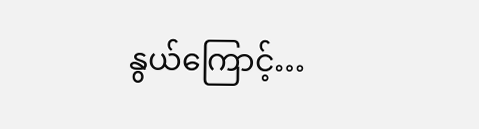နွယ်ကြောင့်…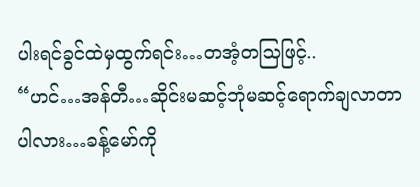ပါးရင်ခွင်ထဲမှထွက်ရင်း…တအံ့တသြဖြင့်..
“ဟင်…အန်တီ…ဆိုင်းမဆင့်ဘုံမဆင့်ရောက်ချလာတာပါလား…ခန့်မော်ကို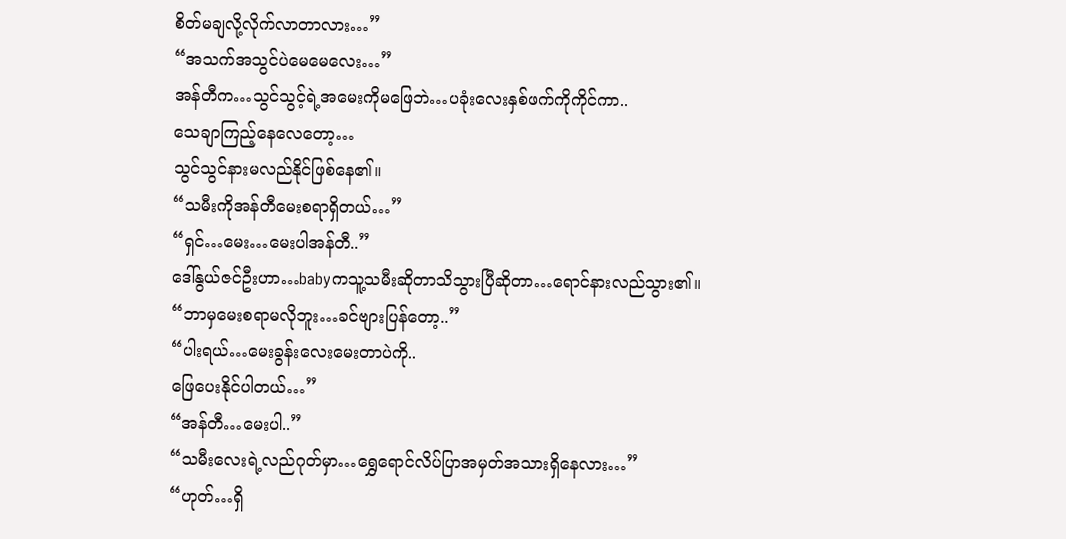စိတ်မချလို့လိုက်လာတာလား…”
“အသက်အသွင်ပဲမေမေလေး…”
အန်တီက…သွင်သွင့်ရဲ့အမေးကိုမဖြေဘဲ…ပခုံးလေးနှစ်ဖက်ကိုကိုင်ကာ..
သေချာကြည့်နေလေတော့…
သွင်သွင်နားမလည်နိုင်ဖြစ်နေ၏။
“သမီးကိုအန်တီမေးစရာရှိတယ်…”
“ရှင်…မေး…မေးပါအန်တီ..”
ဒေါ်နွယ်ဇင်ဦးဟာ…babyကသူ့သမီးဆိုတာသိသွားပြီဆိုတာ…ရောင်နားလည်သွား၏။
“ဘာမှမေးစရာမလိုဘူး…ခင်ဗျားပြန်တော့..”
“ပါးရယ်…မေးခွန်းလေးမေးတာပဲကို..
ဖြေပေးနိုင်ပါတယ်…”
“အန်တီ…မေးပါ..”
“သမီးလေးရဲ့လည်ဂုတ်မှာ…ရွှေရောင်လိပ်ပြာအမှတ်အသားရှိနေလား…”
“ဟုတ်…ရှိ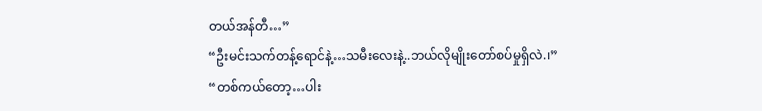တယ်အန်တီ…”
“ဦးမင်းသက်တန့်ရောင်နဲ့…သမီးလေးနဲ့..ဘယ်လိုမျိုးတော်စပ်မှုရှိလဲ.၊”
“တစ်ကယ်တော့…ပါး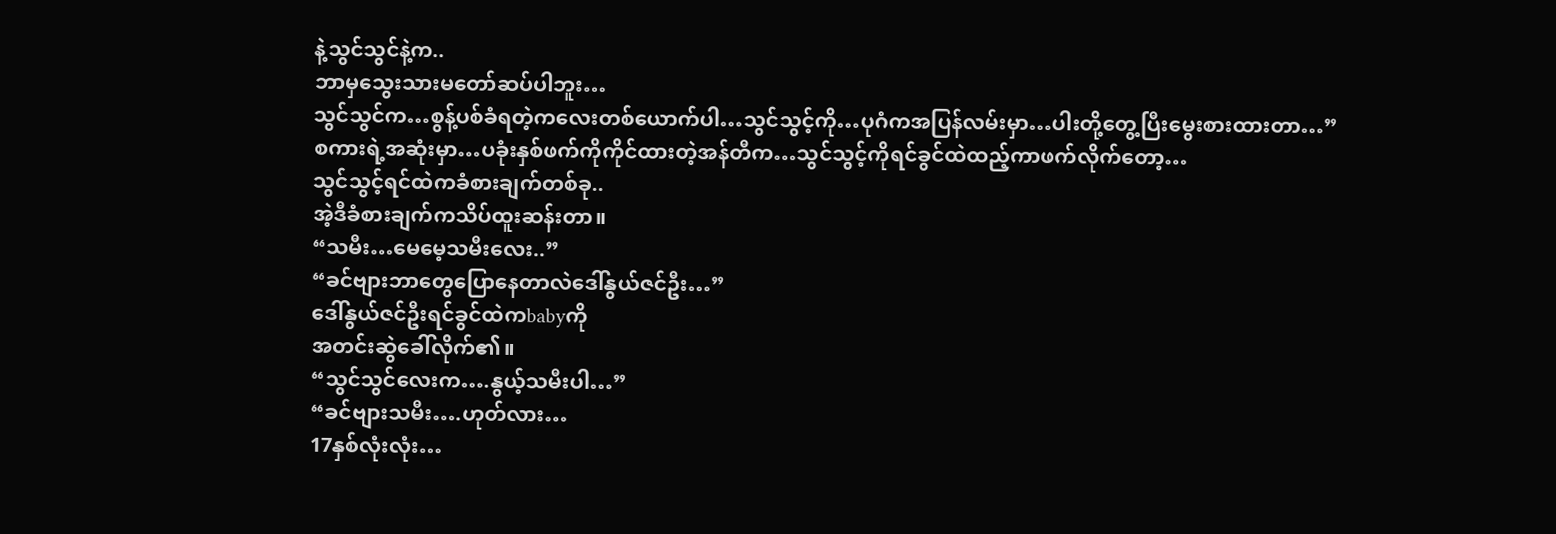နဲ့သွင်သွင်နဲ့က..
ဘာမှသွေးသားမတော်ဆပ်ပါဘူး…
သွင်သွင်က…စွန့်ပစ်ခံရတဲ့ကလေးတစ်ယောက်ပါ…သွင်သွင့်ကို…ပုဂံကအပြန်လမ်းမှာ…ပါးတို့တွေ့ပြီးမွေးစားထားတာ…”
စကားရဲ့အဆုံးမှာ…ပခုံးနှစ်ဖက်ကိုကိုင်ထားတဲ့အန်တီက…သွင်သွင့်ကိုရင်ခွင်ထဲထည့်ကာဖက်လိုက်တော့…
သွင်သွင့်ရင်ထဲကခံစားချက်တစ်ခု..
အဲ့ဒီခံစားချက်ကသိပ်ထူးဆန်းတာ။
“သမီး…မေမေ့သမီးလေး..”
“ခင်ဗျားဘာတွေပြောနေတာလဲဒေါ်နွယ်ဇင်ဦး…”
ဒေါ်နွယ်ဇင်ဦးရင်ခွင်ထဲကbabyကို
အတင်းဆွဲခေါ်လိုက်၏။
“သွင်သွင်လေးက….နွယ့်သမီးပါ…”
“ခင်ဗျားသမီး….ဟုတ်လား…
17နှစ်လုံးလုံး…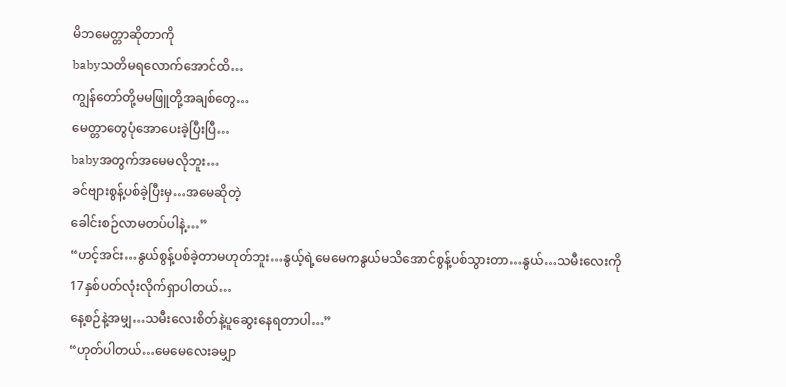မိဘမေတ္တာဆိုတာကို
babyသတိမရလောက်အောင်ထိ…
ကျွန်တော်တို့မမဖြူတို့အချစ်တွေ…
မေတ္တာတွေပုံအောပေးခဲ့ပြီးပြီ…
babyအတွက်အမေမလိုဘူး…
ခင်ဗျားစွန့်ပစ်ခဲ့ပြီးမှ…အမေဆိုတဲ့
ခေါင်းစဉ်လာမတပ်ပါနဲ့…”
“ဟင့်အင်း…နွယ်စွန့်ပစ်ခဲ့တာမဟုတ်ဘူး…နွယ့်ရဲ့မေမေကနွယ်မသိအောင်စွန့်ပစ်သွားတာ…နွယ်…သမီးလေးကို
17နှစ်ပတ်လုံးလိုက်ရှာပါတယ်…
နေ့စဉ်နဲ့အမျှ…သမီးလေးစိတ်နဲ့ပူဆွေးနေရတာပါ…”
“ဟုတ်ပါတယ်…မေမေလေးခမျှာ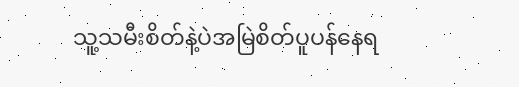သူ့သမီးစိတ်နဲ့ပဲအမြဲစိတ်ပူပန်နေရ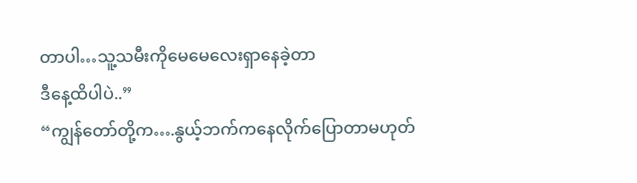တာပါ…သူ့သမီးကိုမေမေလေးရှာနေခဲ့တာ
ဒီနေ့ထိပါပဲ..”
“ကျွန်တော်တို့က….နွယ့်ဘက်ကနေလိုက်ပြောတာမဟုတ်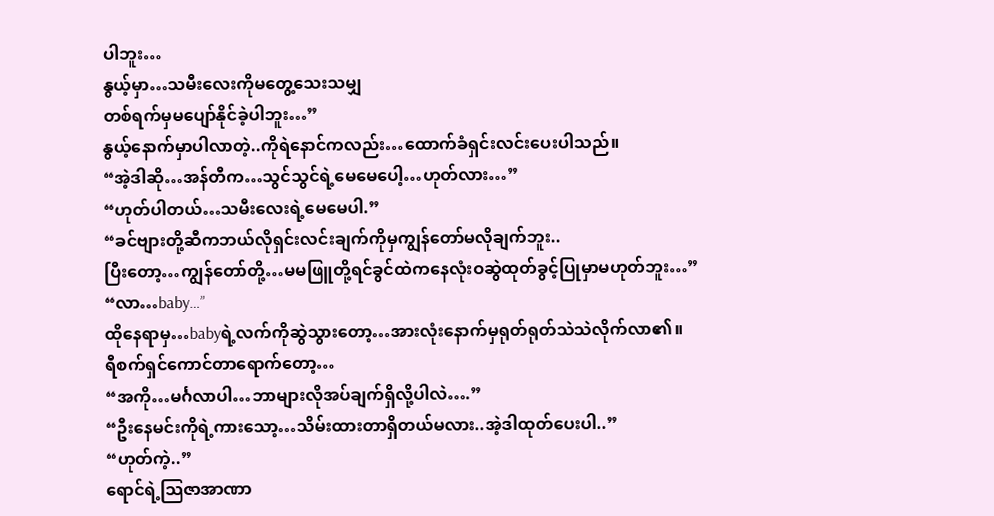ပါဘူး…
နွယ့်မှာ…သမီးလေးကိုမတွေ့သေးသမျှ
တစ်ရက်မှမပျော်နိုင်ခဲ့ပါဘူး…”
နွယ့်နောက်မှာပါလာတဲ့..ကိုရဲနောင်ကလည်း…ထောက်ခံရှင်းလင်းပေးပါသည်။
“အဲ့ဒါဆို…အန်တီက…သွင်သွင်ရဲ့မေမေပေါ့…ဟုတ်လား…”
“ဟုတ်ပါတယ်…သမီးလေးရဲ့မေမေပါ.”
“ခင်ဗျားတို့ဆီကဘယ်လိုရှင်းလင်းချက်ကိုမှကျွန်တော်မလိုချက်ဘူး..
ပြီးတော့…ကျွန်တော်တို့…မမဖြူတို့ရင်ခွင်ထဲကနေလုံးဝဆွဲထုတ်ခွင့်ပြုမှာမဟုတ်ဘူး…”
“လာ…baby…”
ထိုနေရာမှ…babyရဲ့လက်ကိုဆွဲသွားတော့…အားလုံးနောက်မှရုတ်ရုတ်သဲသဲလိုက်လာ၏။
ရီစက်ရှင်ကောင်တာရောက်တော့…
“အကို…မင်္ဂလာပါ…ဘာများလိုအပ်ချက်ရှိလို့ပါလဲ….”
“ဦးနေမင်းကိုရဲ့ကားသော့…သိမ်းထားတာရှိတယ်မလား..အဲ့ဒါထုတ်ပေးပါ..”
“ဟုတ်ကဲ့..”
ရောင်ရဲ့သြဇာအာဏာ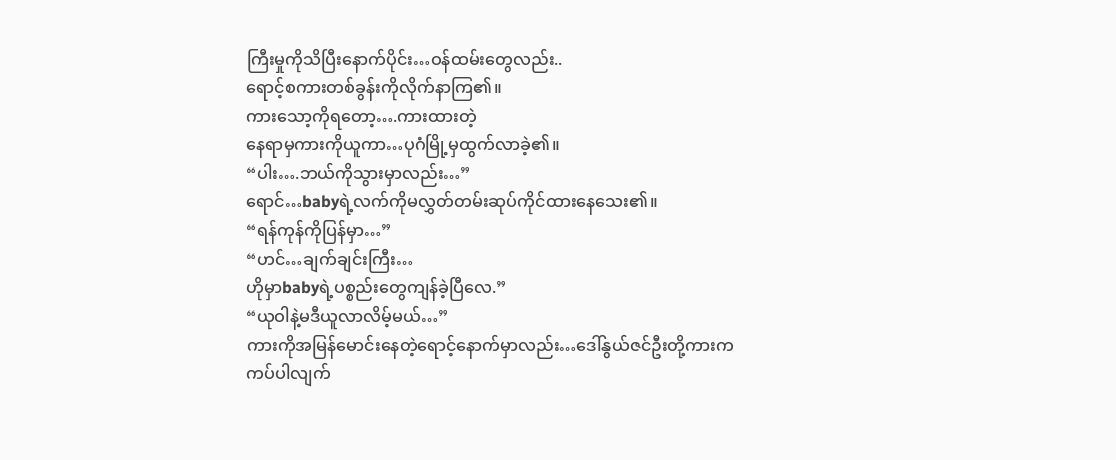ကြီးမှုကိုသိပြီးနောက်ပိုင်း…ဝန်ထမ်းတွေလည်း..
ရောင့်စကားတစ်ခွန်းကိုလိုက်နာကြ၏။
ကားသော့ကိုရတော့….ကားထားတဲ့
နေရာမှကားကိုယူကာ…ပုဂံမြို့မှထွက်လာခဲ့၏။
“ပါး….ဘယ်ကိုသွားမှာလည်း…”
ရောင်…babyရဲ့လက်ကိုမလွှတ်တမ်းဆုပ်ကိုင်ထားနေသေး၏။
“ရန်ကုန်ကိုပြန်မှာ…”
“ဟင်…ချက်ချင်းကြီး…
ဟိုမှာbabyရဲ့ပစ္စည်းတွေကျန်ခဲ့ပြီလေ.”
“ယုဝါနဲ့မဒီယူလာလိမ့်မယ်…”
ကားကိုအမြန်မောင်းနေတဲ့ရောင့်နောက်မှာလည်း…ဒေါ်နွယ်ဇင်ဦးတို့ကားက
ကပ်ပါလျက်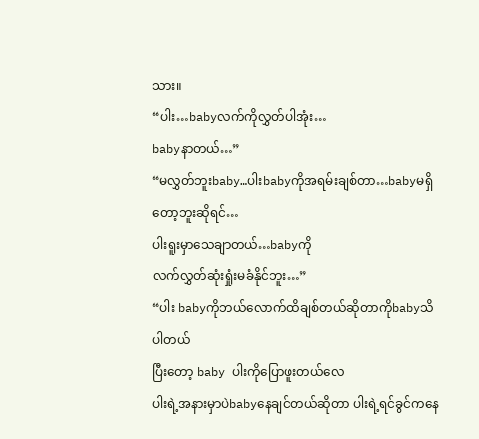သား။
“ပါး…babyလက်ကိုလွှတ်ပါအုံး…
babyနာတယ်…”
“မလွှတ်ဘူးbaby…ပါးbabyကိုအရမ်းချစ်တာ…babyမရှိတော့ဘူးဆိုရင်…
ပါးရူးမှာသေချာတယ်…babyကို
လက်လွှတ်ဆုံးရှုံးမခံနိုင်ဘူး…”
“ပါး babyကိုဘယ်လောက်ထိချစ်တယ်ဆိုတာကိုbabyသိပါတယ်
ပြီးတော့ baby ပါးကိုပြောဖူးတယ်လေ
ပါးရဲ့အနားမှာပဲbabyနေချင်တယ်ဆိုတာ ပါးရဲ့ရင်ခွင်ကနေ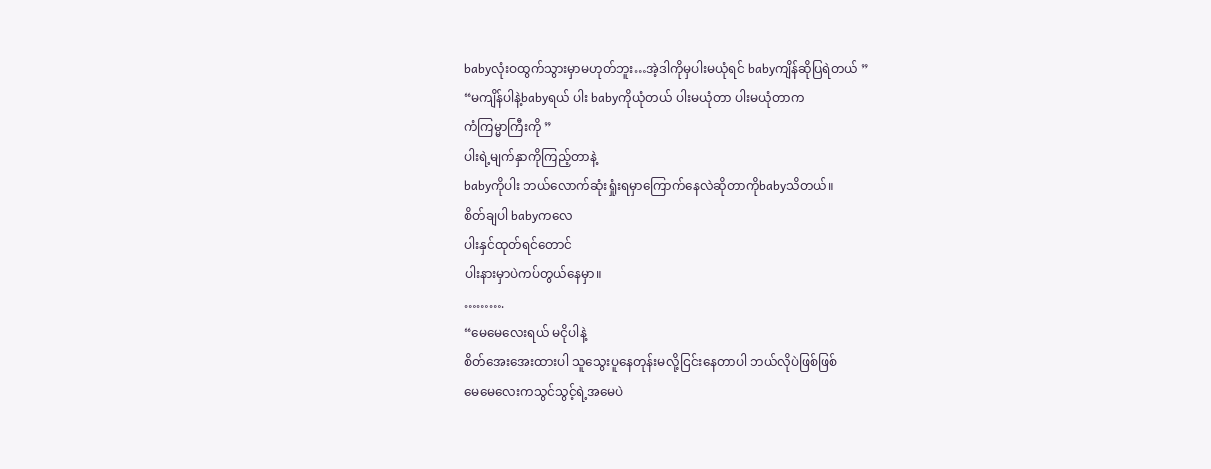babyလုံးဝထွက်သွားမှာမဟုတ်ဘူး…အဲ့ဒါကိုမှပါးမယုံရင် babyကျိန်ဆိုပြရဲတယ် ”
“မကျိန်ပါနဲ့babyရယ် ပါး babyကိုယုံတယ် ပါးမယုံတာ ပါးမယုံတာက
ကံကြမ္မာကြီးကို ”
ပါးရဲ့မျက်နှာကိုကြည့်တာနဲ့
babyကိုပါး ဘယ်လောက်ဆုံးရှုံးရမှာကြောက်နေလဲဆိုတာကိုbabyသိတယ်။
စိတ်ချပါ babyကလေ
ပါးနှင်ထုတ်ရင်တောင်
ပါးနားမှာပဲကပ်တွယ်နေမှာ။
……….
“မေမေလေးရယ် မငိုပါနဲ့
စိတ်အေးအေးထားပါ သူသွေးပူနေတုန်းမလို့ငြင်းနေတာပါ ဘယ်လိုပဲဖြစ်ဖြစ်
မေမေလေးကသွင်သွင့်ရဲ့အမေပဲ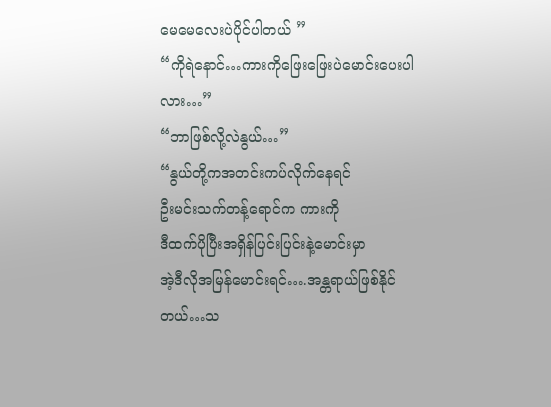မေမေလေးပဲပိုင်ပါတယ် ”
“ကိုရဲနောင်…ကားကိုဖြေးဖြေးပဲမောင်းပေးပါလား…”
“ဘာဖြစ်လို့လဲနွယ်…”
“နွယ်တို့ကအတင်းကပ်လိုက်နေရင်
ဦးမင်းသက်တန့်ရောင်က ကားကို
ဒီထက်ပိုပြီးအရှိန်ပြင်းပြင်းနဲ့မောင်းမှာ
အဲ့ဒီလိုအမြန်မောင်းရင်….အန္တရာယ်ဖြစ်နိုင်တယ်…သ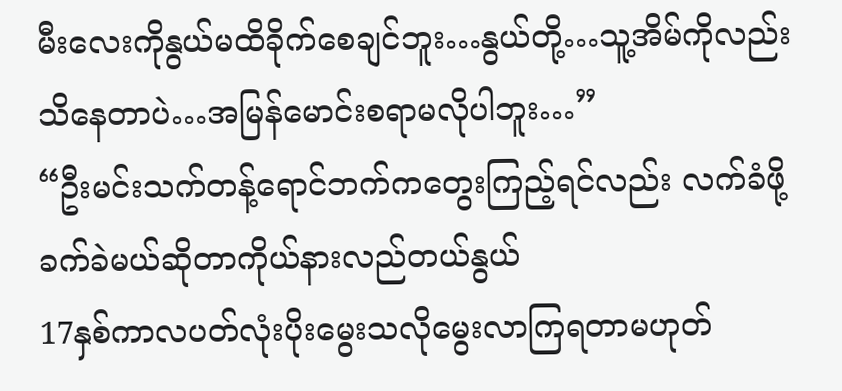မီးလေးကိုနွယ်မထိခိုက်စေချင်ဘူး…နွယ်တို့…သူ့အိမ်ကိုလည်းသိနေတာပဲ…အမြန်မောင်းစရာမလိုပါဘူး…”
“ဦးမင်းသက်တန့်ရောင်ဘက်ကတွေးကြည့်ရင်လည်း လက်ခံဖို့ခက်ခဲမယ်ဆိုတာကိုယ်နားလည်တယ်နွယ်
17နှစ်ကာလပတ်လုံးပိုးမွေးသလိုမွေးလာကြရတာမဟုတ်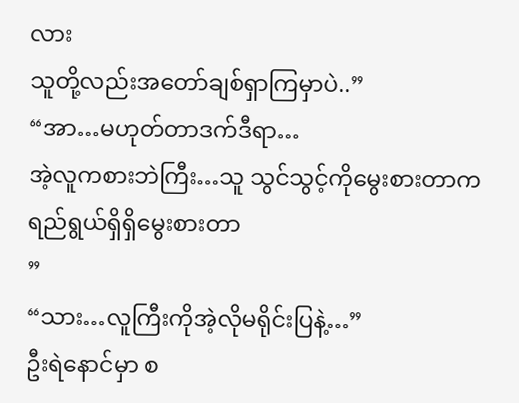လား
သူတို့လည်းအတော်ချစ်ရှာကြမှာပဲ..”
“အာ…မဟုတ်တာဒက်ဒီရာ…
အဲ့လူကစားဘဲကြီး…သူ သွင်သွင့်ကိုမွေးစားတာကရည်ရွယ်ရှိရှိမွေးစားတာ
”
“သား…လူကြီးကိုအဲ့လိုမရိုင်းပြနဲ့…”
ဦးရဲနောင်မှာ စ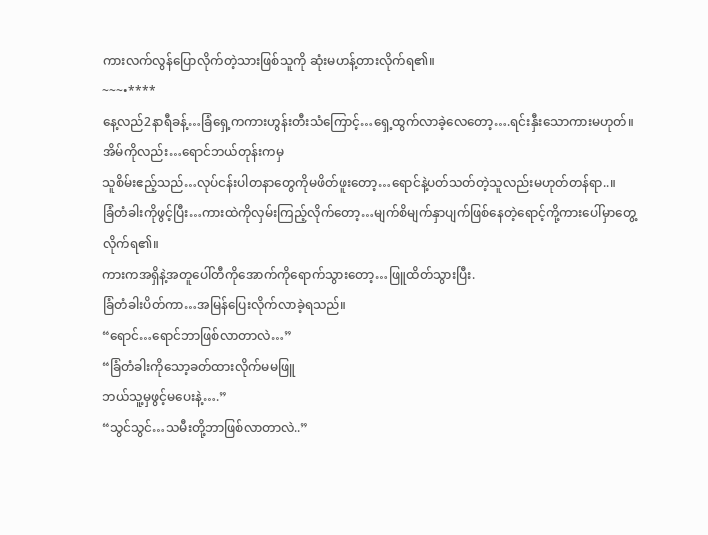ကားလက်လွန်ပြောလိုက်တဲ့သားဖြစ်သူကို ဆုံးမဟန့်တားလိုက်ရ၏။
~~~•****
နေ့လည်2နာရီခန့်…ခြံရှေ့ကကားဟွန်းတီးသံကြောင့်…ရှေ့ထွက်လာခဲ့လေတော့….ရင်းနှီးသောကားမဟုတ်။
အိမ်ကိုလည်း…ရောင်ဘယ်တုန်းကမှ
သူစိမ်းဧည့်သည်…လုပ်ငန်းပါတနာတွေကိုမဖိတ်ဖူးတော့…ရောင်နဲ့ပတ်သတ်တဲ့သူလည်းမဟုတ်တန်ရာ..။
ခြံတံခါးကိုဖွင့်ပြီး…ကားထဲကိုလှမ်းကြည့်လိုက်တော့…မျက်စိမျက်နှာပျက်ဖြစ်နေတဲ့ရောင့်ကို့ကားပေါ်မှာတွေ့လိုက်ရ၏။
ကားကအရှိနဲ့အတူပေါ်တီကိုအောက်ကိုရောက်သွားတော့…ဖြူထိတ်သွားပြီး.
ခြံတံခါးပိတ်ကာ…အမြန်ပြေးလိုက်လာခဲ့ရသည်။
“ရောင်…ရောင်ဘာဖြစ်လာတာလဲ…”
“ခြံတံခါးကိုသော့ခတ်ထားလိုက်မမဖြူ
ဘယ်သူ့မှဖွင့်မပေးနဲ့….”
“သွင်သွင်…သမီးတို့ဘာဖြစ်လာတာလဲ..”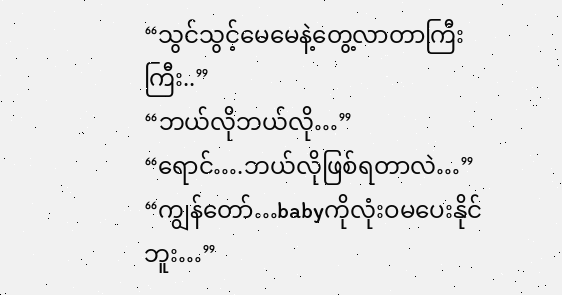“သွင်သွင့်မေမေနဲ့တွေ့လာတာကြီးကြီး..”
“ဘယ်လိုဘယ်လို…”
“ရောင်….ဘယ်လိုဖြစ်ရတာလဲ…”
“ကျွန်တော်…babyကိုလုံးဝမပေးနိုင်ဘူး…”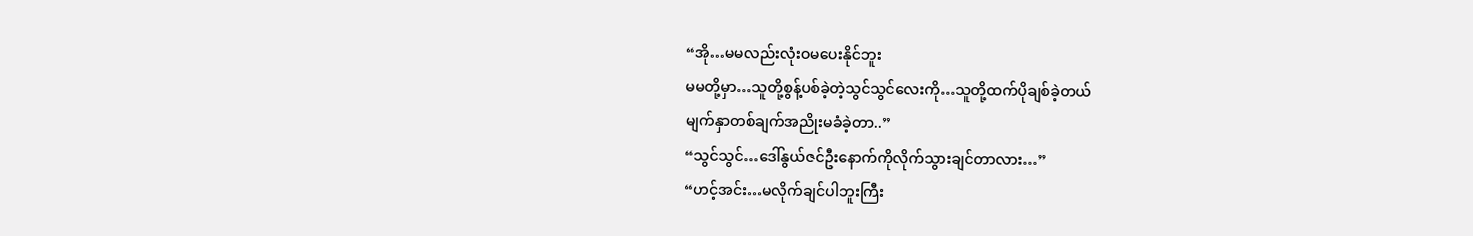“အို…မမလည်းလုံးဝမပေးနိုင်ဘူး
မမတို့မှာ…သူတို့စွန့်ပစ်ခဲ့တဲ့သွင်သွင်လေးကို…သူတို့ထက်ပိုချစ်ခဲ့တယ်
မျက်နှာတစ်ချက်အညိုးမခံခဲ့တာ..”
“သွင်သွင်…ဒေါ်နွယ်ဇင်ဦးနောက်ကိုလိုက်သွားချင်တာလား…”
“ဟင့်အင်း…မလိုက်ချင်ပါဘူးကြီး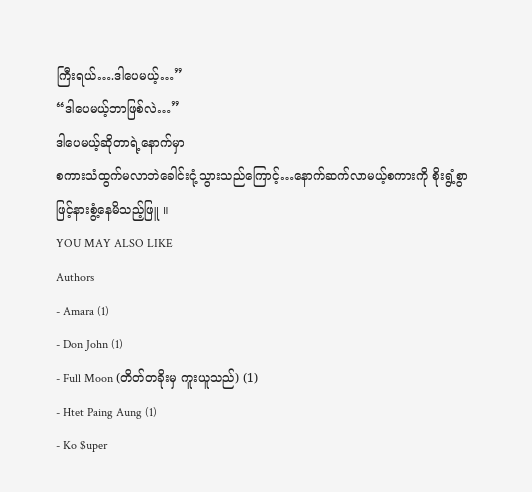ကြီးရယ်….ဒါပေမယ့်…”
“ဒါပေမယ့်ဘာဖြစ်လဲ…”
ဒါပေမယ့်ဆိုတာရဲ့နောက်မှာ
စကားသံထွက်မလာဘဲခေါင်းငုံ့သွားသည်ကြောင့်…နောက်ဆက်လာမယ့်စကားကို စိုးရွံ့စွာဖြင့်နားစွံ့နေမိသည့်ဖြူ ။
YOU MAY ALSO LIKE
Authors
- Amara (1)
- Don John (1)
- Full Moon (တိတ်တခိုးမှ ကူးယူသည်) (1)
- Htet Paing Aung (1)
- Ko $uper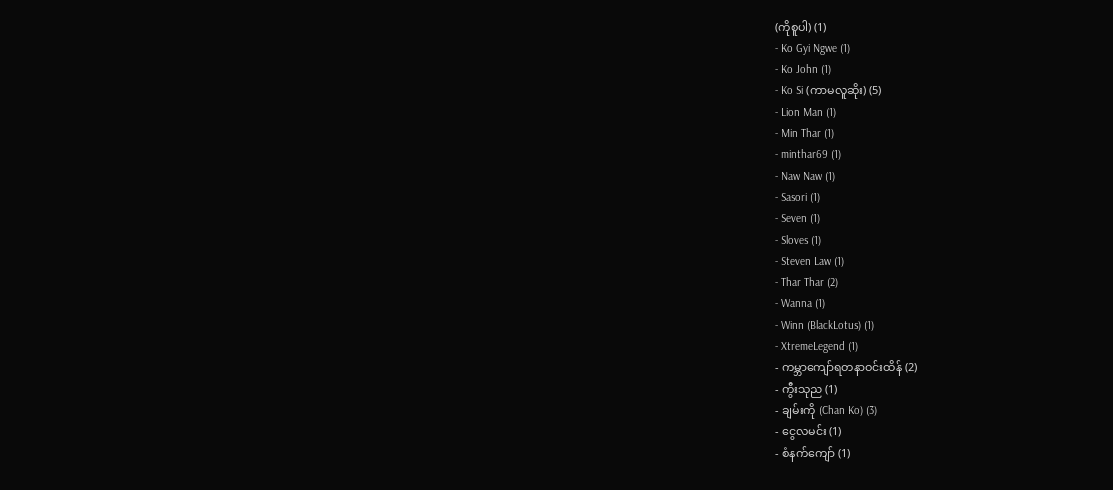(ကိုစူပါ) (1)
- Ko Gyi Ngwe (1)
- Ko John (1)
- Ko Si (ကာမလူဆိုး) (5)
- Lion Man (1)
- Min Thar (1)
- minthar69 (1)
- Naw Naw (1)
- Sasori (1)
- Seven (1)
- Sloves (1)
- Steven Law (1)
- Thar Thar (2)
- Wanna (1)
- Winn (BlackLotus) (1)
- XtremeLegend (1)
- ကမ္ဘာကျော်ရတနာဝင်းထိန် (2)
- ကွီးသုည (1)
- ချမ်းကို (Chan Ko) (3)
- ငွေလမင်း (1)
- စံနက်ကျော် (1)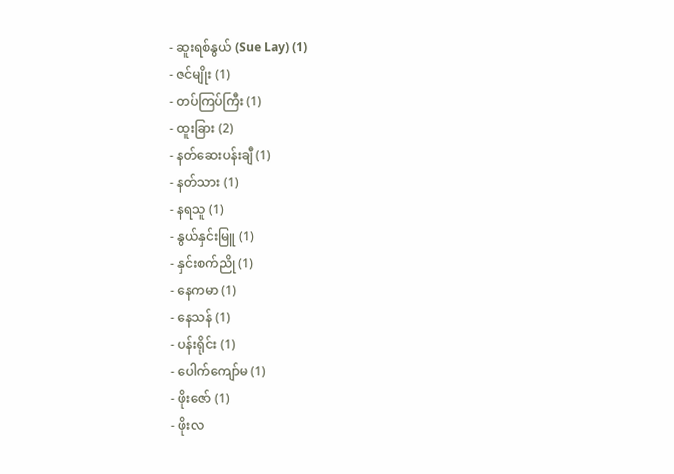- ဆူးရစ်နွယ် (Sue Lay) (1)
- ဇင်မျိုး (1)
- တပ်ကြပ်ကြီး (1)
- ထူးခြား (2)
- နတ်ဆေးပန်းချီ (1)
- နတ်သား (1)
- နရသူ (1)
- နွယ်နှင်းမြူ (1)
- နှင်းစက်ညို (1)
- နေကမာ (1)
- နေသန် (1)
- ပန်းရိုင်း (1)
- ပေါက်ကျော်မ (1)
- ဖိုးဇော် (1)
- ဖိုးလ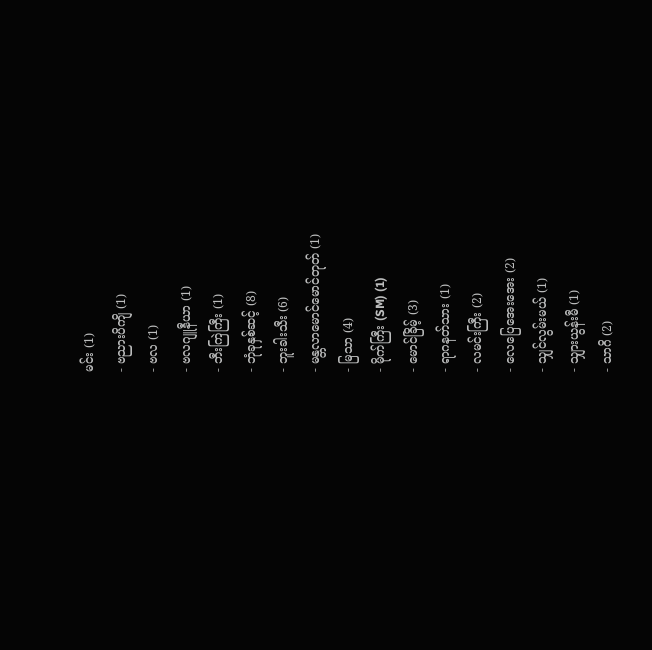မင်း (1)
- ဗညားပိကျိ (1)
- ဗလ (1)
- ဗလဂျူနီယာ (1)
- ဘီးကြဲကြီး (1)
- ဘုံခုနှစ်ဆင့် (8)
- ဘူးခါးသီး (6)
- မန္တလာမောင်မောင်တုတ် (1)
- မြသာ (4)
- မိုက်ကြီး (SM) (1)
- မောင်ခြိမ့် (3)
- ရာဂနတ်သား (1)
- လမင်းကြီး (2)
- လေပြေအေးအေး (2)
- သျှင်လွမ်းမယ် (1)
- သျှားယွန်းမီ (1)
- သာဂိ (2)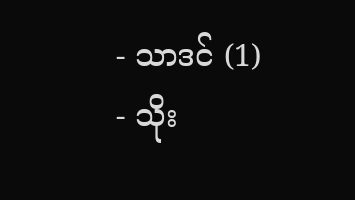- သာဒင် (1)
- သိုး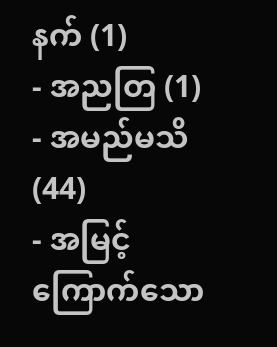နက် (1)
- အညတြ (1)
- အမည်မသိ (44)
- အမြင့်ကြောက်သော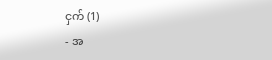ငှက် (1)
- အ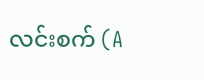လင်းစက် (A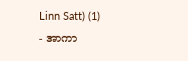Linn Satt) (1)
- အာကာ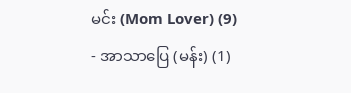မင်း (Mom Lover) (9)
- အာသာပြေ (မန်း) (1)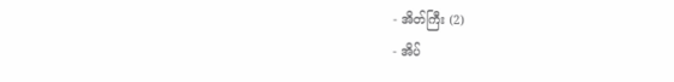- အိတ်ကြီး (2)
- အိပ်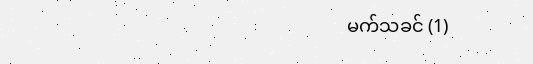မက်သခင် (1)